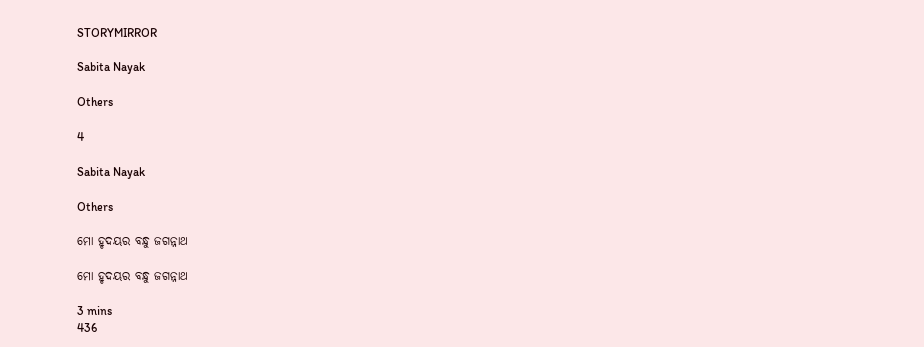STORYMIRROR

Sabita Nayak

Others

4

Sabita Nayak

Others

ମୋ ହୃଦୟର ବନ୍ଧୁ ଜଗନ୍ନାଥ

ମୋ ହୃଦୟର ବନ୍ଧୁ ଜଗନ୍ନାଥ

3 mins
436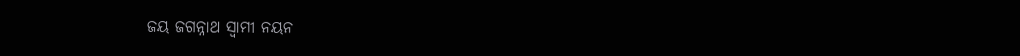ଜୟ ଜଗନ୍ନାଥ ସ୍ବାମୀ ନୟନ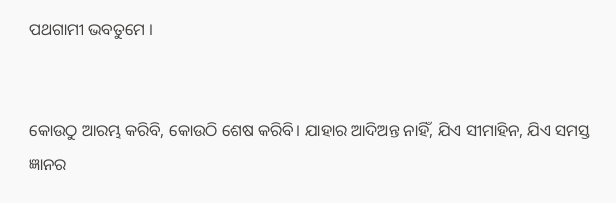ପଥଗାମୀ ଭବତୁମେ ।


କୋଉଠୁ ଆରମ୍ଭ କରିବି, କୋଉଠି ଶେଷ କରିବି। ଯାହାର ଆଦିଅନ୍ତ ନାହିଁ, ଯିଏ ସୀମାହିନ, ଯିଏ ସମସ୍ତ ଜ୍ଞାନର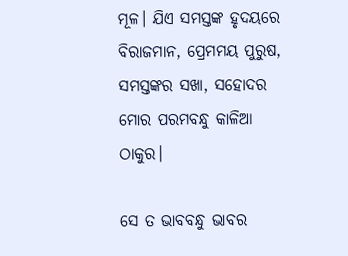ମୂଳ। ଯିଏ ସମସ୍ତଙ୍କ ହୃଦୟରେ ବିରାଜମାନ, ପ୍ରେମମୟ ପୁରୁଷ, ସମସ୍ତଙ୍କର ସଖା, ସହୋଦର ମୋର ପରମବନ୍ଧୁ କାଳିଆ ଠାକୁର।

ସେ ତ ଭାବବନ୍ଧୁ ଭାବର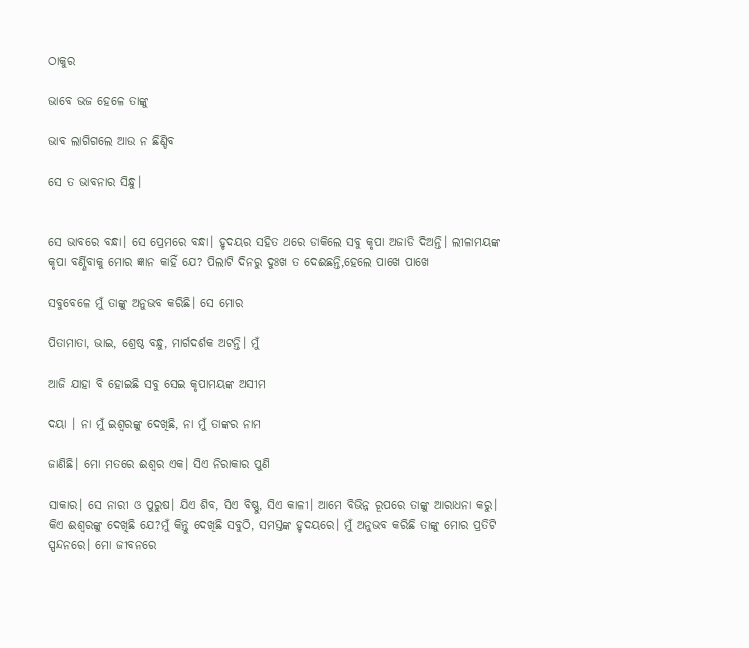ଠାକୁର

ଭାବେ ଭଜ ହେଳେ ତାଙ୍କୁ

ଭାବ ଲାଗିଗଲେ ଆଉ ନ ଛିଣ୍ଡିବ

ସେ ତ ଭାବନାର ସିନ୍ଧୁ।


ସେ ଭାବରେ ବନ୍ଧା। ସେ ପ୍ରେମରେ ବନ୍ଧା। ହୃଦୟର ସହିତ ଥରେ ଡାକିଲେ ସବୁ କୃପା ଅଜାଡି ଦିଅନ୍ତି। ଲୀଳାମୟଙ୍କ କୃପା ବର୍ଣ୍ଣିବାକୁ ମୋର ଜ୍ଞାନ କାହିଁ ଯେ? ପିଲାଟି ଦିନରୁ ଦୁଃଖ ତ ଦେଈଛନ୍ତି,ହେଲେ ପାଖେ ପାଖେ

ସବୁବେଳେ ମୁଁ ତାଙ୍କୁ ଅନୁଭବ କରିଛି। ସେ ମୋର

ପିତାମାତା, ଭାଇ, ଶ୍ରେଷ୍ଠ ବନ୍ଧୁ, ମାର୍ଗଦର୍ଶକ ଅଟନ୍ତି। ମୁଁ

ଆଜି ଯାହା ବି ହୋଇଛି ସବୁ ସେଇ କୃପାମୟଙ୍କ ଅସୀମ

ଦୟା । ନା ମୁଁ ଇଶ୍ବରଙ୍କୁ ଦେଖିଛି, ନା ମୁଁ ତାଙ୍କର ନାମ

ଜାଣିଛି। ମୋ ମତରେ ଈଶ୍ବର ଏକ। ସିଏ ନିରାକାର ପୁଣି

ସାକାର। ସେ ନାରୀ ଓ ପୁରୁଷ। ଯିଏ ଶିବ, ସିଏ ବିଷ୍ଣୁ, ସିଏ କାଳୀ। ଆମେ ବିଭିନ୍ନ ରୂପରେ ତାଙ୍କୁ ଆରାଧନା କରୁ। କିଏ ଈଶ୍ବରଙ୍କୁ ଦେଖିଛି ଯେ?ମୁଁ କିନ୍ତୁ ଦେଖିଛି ସବୁଠି, ସମସ୍ତଙ୍କ ହୃଦୟରେ। ମୁଁ ଅନୁଭବ କରିଛି ତାଙ୍କୁ ମୋର ପ୍ରତିଟି ସ୍ପନ୍ଦନରେ। ମୋ ଜୀବନରେ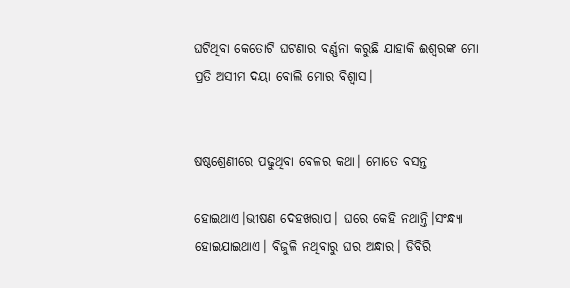ଘଟିଥିବା କେତୋଟି ଘଟଣାର ବର୍ଣ୍ଣନା କରୁଛି ଯାହାକି ଈଶ୍ବରଙ୍କ ମୋ ପ୍ରତି ଅସୀମ ଦୟା ବୋଲି ମୋର ବିଶ୍ବାସ।


ଷଷ୍ଠଶ୍ରେଣୀରେ ପଢୁଥିବା ବେଳର କଥା। ମୋତେ ବସନ୍ତ

ହୋଇଥାଏ।ଭୀଷଣ ଦେହଖରାପ। ଘରେ କେହି ନଥାନ୍ତି।ସଂନ୍ଧ୍ୟା ହୋଇଯାଇଥାଏ। ବିଜୁଳି ନଥିବାରୁ ଘର ଅନ୍ଧାର। ଡିବିରି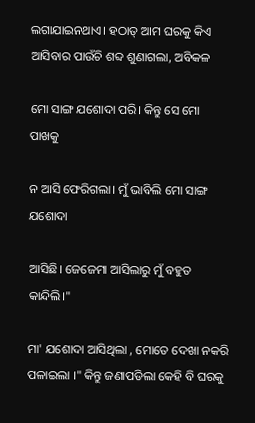ଲଗାଯାଇନଥାଏ। ହଠାତ୍ ଆମ ଘରକୁ କିଏ ଆସିବାର ପାଉଁଚି ଶବ୍ଦ ଶୁଣାଗଲା, ଅବିକଳ

ମୋ ସାଙ୍ଗ ଯଶୋଦା ପରି। କିନ୍ତୁ ସେ ମୋ ପାଖକୁ

ନ ଆସି ଫେରିଗଲା। ମୁଁ ଭାବିଲି ମୋ ସାଙ୍ଗ ଯଶୋଦା

ଆସିଛି। ଜେଜେମା ଆସିଲାରୁ ମୁଁ ବହୁତ କାନ୍ଦିଲି।"

ମା' ଯଶୋଦା ଆସିଥିଲା , ମୋତେ ଦେଖା ନକରି ପଳାଇଲା ।" କିନ୍ତୁ ଜଣାପଡିଲା କେହି ବି ଘରକୁ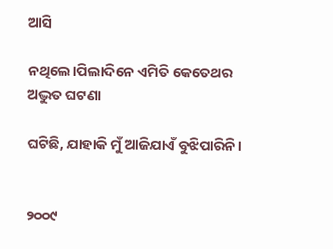ଆସି

ନଥିଲେ।ପିଲାଦିନେ ଏମିତି କେତେଥର ଅଦ୍ଭୁତ ଘଟଣା

ଘଟିଛି, ଯାହାକି ମୁଁ ଆଜିଯାଏଁ ବୁଝିପାରିନି।


୨୦୦୯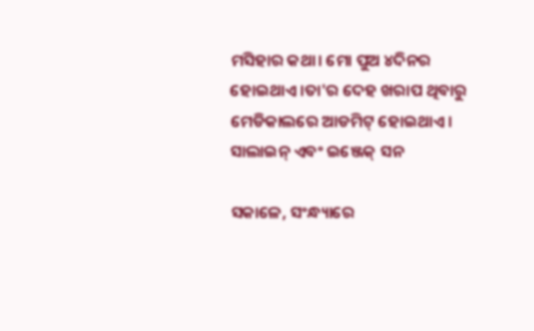ମସିହାର କଥା। ମୋ ପୁଅ ୪ଦିନର ହୋଇଥାଏ।ତା'ର ଦେହ ଖରାପ ଥିବାରୁ ମେଡିକାଲରେ ଆଡମିଟ୍ ହୋଇଥାଏ। ସାଲାଇନ୍ ଏବଂ ଇଞ୍ଜେକ୍ ସନ

ସକାଳେ, ସଂନ୍ଧ୍ୟାରେ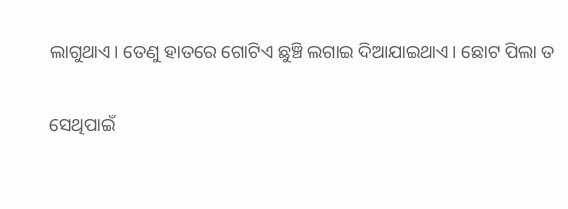ଲାଗୁଥାଏ। ତେଣୁ ହାତରେ ଗୋଟିଏ ଛୁଞ୍ଚି ଲଗାଇ ଦିଆଯାଇଥାଏ। ଛୋଟ ପିଲା ତ

ସେଥିପାଇଁ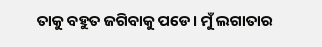ତାକୁ ବହୁତ ଜଗିବାକୁ ପଡେ। ମୁଁ ଲଗାତାର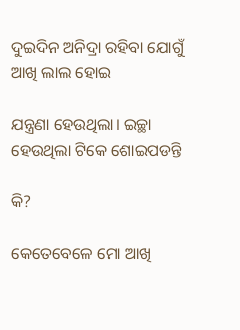ଦୁଇଦିନ ଅନିଦ୍ରା ରହିବା ଯୋଗୁଁ ଆଖି ଲାଲ ହୋଇ

ଯନ୍ତ୍ରଣା ହେଉଥିଲା। ଇଚ୍ଛା ହେଉଥିଲା ଟିକେ ଶୋଇପଡନ୍ତି

କି?

କେତେବେଳେ ମୋ ଆଖି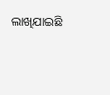ଲାଖିଯାଇଛି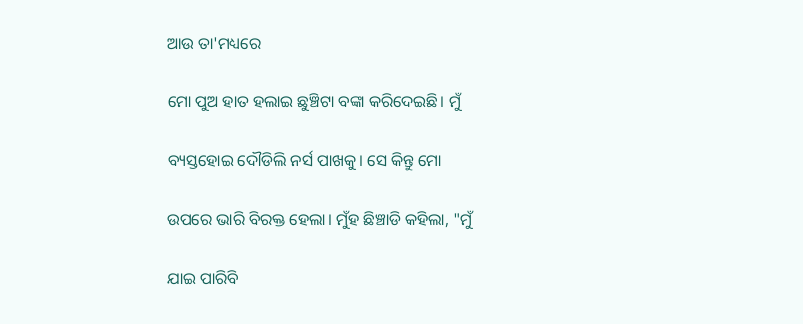ଆଉ ତା'ମଧ୍ୟରେ

ମୋ ପୁଅ ହାତ ହଲାଇ ଛୁଞ୍ଚିଟା ବଙ୍କା କରିଦେଇଛି। ମୁଁ

ବ୍ୟସ୍ତହୋଇ ଦୌଡିଲି ନର୍ସ ପାଖକୁ। ସେ କିନ୍ତୁ ମୋ

ଉପରେ ଭାରି ବିରକ୍ତ ହେଲା। ମୁଁହ ଛିଞ୍ଚାଡି କହିଲା, "ମୁଁ

ଯାଇ ପାରିବି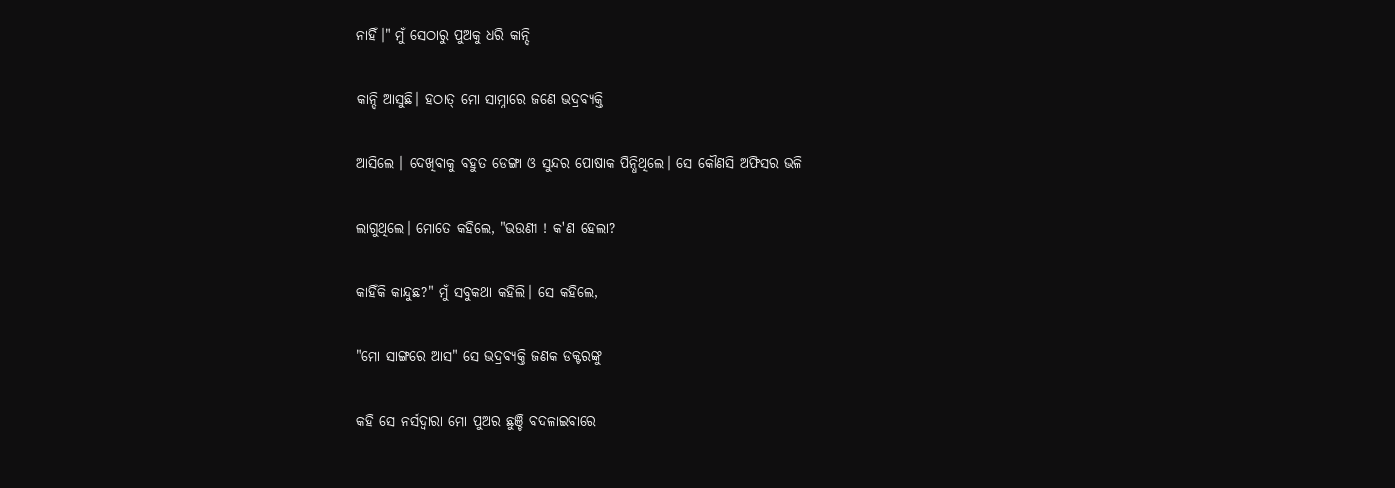ନାହିଁ।" ମୁଁ ସେଠାରୁ ପୁଅକୁ ଧରି କାନ୍ଦି

କାନ୍ଦି ଆସୁଛି। ହଠାତ୍ ମୋ ସାମ୍ନାରେ ଜଣେ ଭଦ୍ରବ୍ୟକ୍ତି

ଆସିଲେ । ଦେଖିବାକୁ ବହୁତ ଡେଙ୍ଗା ଓ ସୁନ୍ଦର ପୋଷାକ ପିନ୍ଧିଥିଲେ। ସେ କୌଣସି ଅଫିସର ଭଳି

ଲାଗୁଥିଲେ। ମୋତେ କହିଲେ, "ଭଉଣୀ ! କ'ଣ ହେଲା?

କାହିଁକି କାନ୍ଦୁଛ?" ମୁଁ ସବୁକଥା କହିଲି। ସେ କହିଲେ,

"ମୋ ସାଙ୍ଗରେ ଆସ" ସେ ଭଦ୍ରବ୍ୟକ୍ତି ଜଣକ ଡକ୍ଟରଙ୍କୁ

କହି ସେ ନର୍ସଦ୍ବାରା ମୋ ପୁଅର ଛୁଞ୍ଚି ବଦଳାଇବାରେ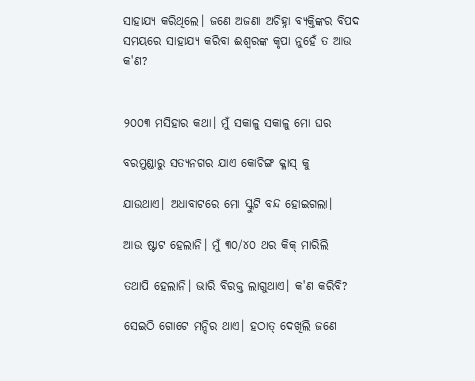ସାହାଯ୍ୟ କରିଥିଲେ। ଜଣେ ଅଜଣା ଅଚିହ୍ନା ବ୍ୟକ୍ତିଙ୍କର ବିପଦ ସମୟରେ ସାହାଯ୍ୟ କରିବା ଈଶ୍ବରଙ୍କ କୃପା ନୁହେଁ ତ ଆଉ କ'ଣ?


୨୦୦୩ ମସିହାର କଥା। ମୁଁ ସକାଳୁ ସକାଳୁ ମୋ ଘର

ବରମୁଣ୍ଡାରୁ ସତ୍ୟନଗର ଯାଏ କୋଚିଙ୍ଗ କ୍ଳାସ୍ କୁ

ଯାଉଥାଏ। ଅଧାବାଟରେ ମୋ ସ୍କୁଟି ବନ୍ଦ ହୋଇଗଲା।

ଆଉ ଷ୍ଟାଟ ହେଲାନି। ମୁଁ ୩୦/୪୦ ଥର କିକ୍ ମାରିଲି

ତଥାପି ହେଲାନି। ଭାରି ବିରକ୍ତ ଲାଗୁଥାଏ। କ'ଣ କରିବି?

ସେଇଠି ଗୋଟେ ମନ୍ଦିର ଥାଏ। ହଠାତ୍ ଦେଖିଲି ଜଣେ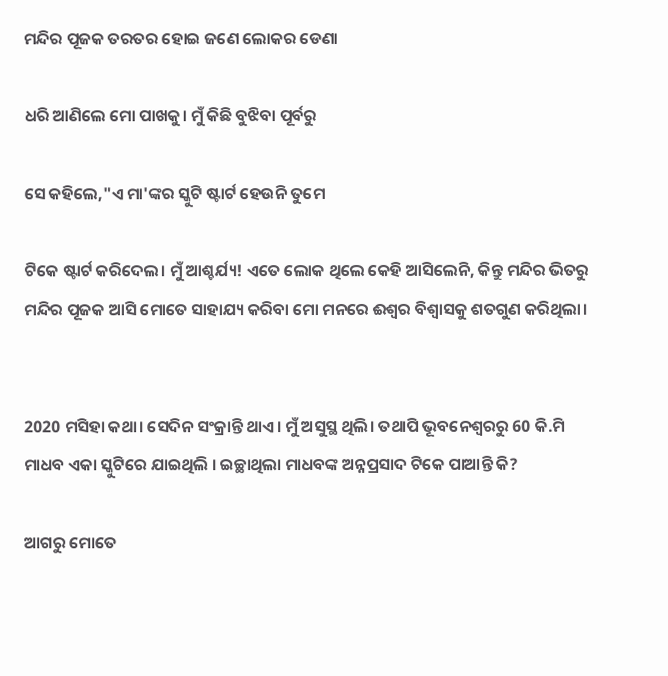ମନ୍ଦିର ପୂଜକ ତରତର ହୋଇ ଜଣେ ଲୋକର ଡେଣା

ଧରି ଆଣିଲେ ମୋ ପାଖକୁ। ମୁଁ କିଛି ବୁଝିବା ପୂର୍ବରୁ

ସେ କହିଲେ,"ଏ ମା'ଙ୍କର ସ୍କୁଟି ଷ୍ଟାର୍ଟ ହେଉନି ତୁମେ

ଟିକେ ଷ୍ଟାର୍ଟ କରିଦେଲ। ମୁଁ ଆଶ୍ଚର୍ଯ୍ୟ! ଏତେ ଲୋକ ଥିଲେ କେହି ଆସିଲେନି, କିନ୍ତୁ ମନ୍ଦିର ଭିତରୁ ମନ୍ଦିର ପୂଜକ ଆସି ମୋତେ ସାହାଯ୍ୟ କରିବା ମୋ ମନରେ ଈଶ୍ବର ବିଶ୍ବାସକୁ ଶତଗୁଣ କରିଥିଲା।


2020 ମସିହା କଥା। ସେଦିନ ସଂକ୍ରାନ୍ତି ଥାଏ। ମୁଁ ଅସୁସ୍ଥ ଥିଲି। ତଥାପି ଭୂବନେଶ୍ବରରୁ 60 କି.ମି ମାଧବ ଏକା ସ୍କୁଟିରେ ଯାଇଥିଲି । ଇଚ୍ଛାଥିଲା ମାଧବଙ୍କ ଅନ୍ନପ୍ରସାଦ ଟିକେ ପାଆନ୍ତି କି?

ଆଗରୁ ମୋତେ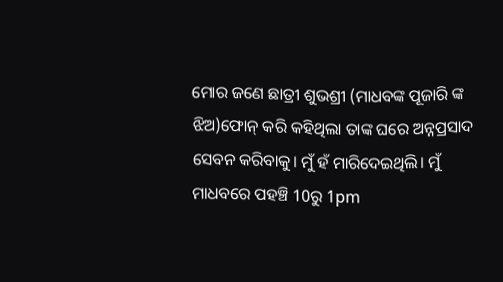ମୋର ଜଣେ ଛାତ୍ରୀ ଶୁଭଶ୍ରୀ (ମାଧବଙ୍କ ପୂଜାରି ଙ୍କ ଝିଅ)ଫୋନ୍ କରି କହିଥିଲା ତାଙ୍କ ଘରେ ଅନ୍ନପ୍ରସାଦ ସେବନ କରିବାକୁ। ମୁଁ ହଁ ମାରିଦେଇଥିଲି। ମୁଁ ମାଧବରେ ପହଞ୍ଚି 10ରୁ 1pm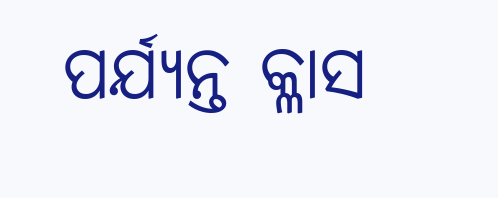ପର୍ଯ୍ୟନ୍ତ କ୍ଳାସ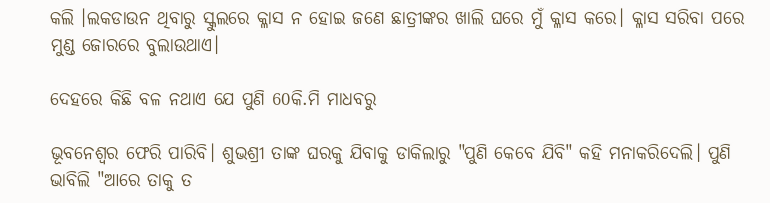କଲି ।ଲକଡାଉନ ଥିବାରୁ ସ୍କୁଲରେ କ୍ଳାସ ନ ହୋଇ ଜଣେ ଛାତ୍ରୀଙ୍କର ଖାଲି ଘରେ ମୁଁ କ୍ଳାସ କରେ। କ୍ଳାସ ସରିବା ପରେ ମୁଣ୍ଡ ଜୋରରେ ବୁଲାଉଥାଏ।

ଦେହରେ କିଛି ବଳ ନଥାଏ ଯେ ପୁଣି 60କି.ମି ମାଧବରୁ

ଭୂବନେଶ୍ବର ଫେରି ପାରିବି। ଶୁଭଶ୍ରୀ ତାଙ୍କ ଘରକୁ ଯିବାକୁ ଡାକିଲାରୁ "ପୁଣି କେବେ ଯିବି" କହି ମନାକରିଦେଲି। ପୁଣି ଭାବିଲି "ଆରେ ତାକୁ ତ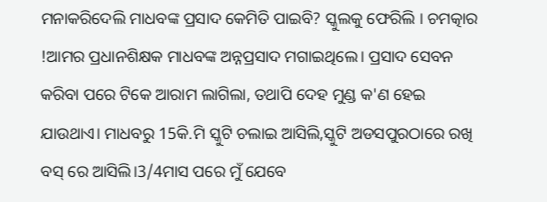ମନାକରିଦେଲି ମାଧବଙ୍କ ପ୍ରସାଦ କେମିତି ପାଇବି? ସ୍କୁଲକୁ ଫେରିଲି । ଚମତ୍କାର !ଆମର ପ୍ରଧାନଶିକ୍ଷକ ମାଧବଙ୍କ ଅନ୍ନପ୍ରସାଦ ମଗାଇଥିଲେ। ପ୍ରସାଦ ସେବନ କରିବା ପରେ ଟିକେ ଆରାମ ଲାଗିଲା, ତଥାପି ଦେହ ମୁଣ୍ଡ କ'ଣ ହେଇ ଯାଉଥାଏ। ମାଧବରୁ 15କି.ମି ସ୍କୁଟି ଚଲାଇ ଆସିଲି,ସ୍କୁଟି ଅଡସପୁରଠାରେ ରଖି ବସ୍ ରେ ଆସିଲି।3/4ମାସ ପରେ ମୁଁ ଯେବେ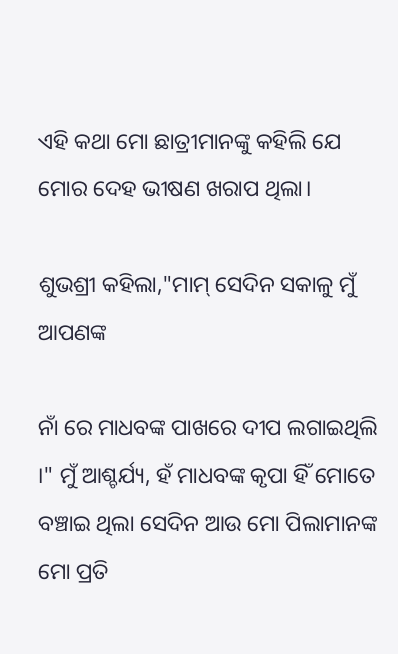ଏହି କଥା ମୋ ଛାତ୍ରୀମାନଙ୍କୁ କହିଲି ଯେ ମୋର ଦେହ ଭୀଷଣ ଖରାପ ଥିଲା।

ଶୁଭଶ୍ରୀ କହିଲା,"ମାମ୍ ସେଦିନ ସକାଳୁ ମୁଁ ଆପଣଙ୍କ

ନାଁ ରେ ମାଧବଙ୍କ ପାଖରେ ଦୀପ ଲଗାଇଥିଲି ।" ମୁଁ ଆଶ୍ଚର୍ଯ୍ୟ, ହଁ ମାଧବଙ୍କ କୃପା ହିଁ ମୋତେ ବଞ୍ଚାଇ ଥିଲା ସେଦିନ ଆଉ ମୋ ପିଲାମାନଙ୍କ ମୋ ପ୍ରତି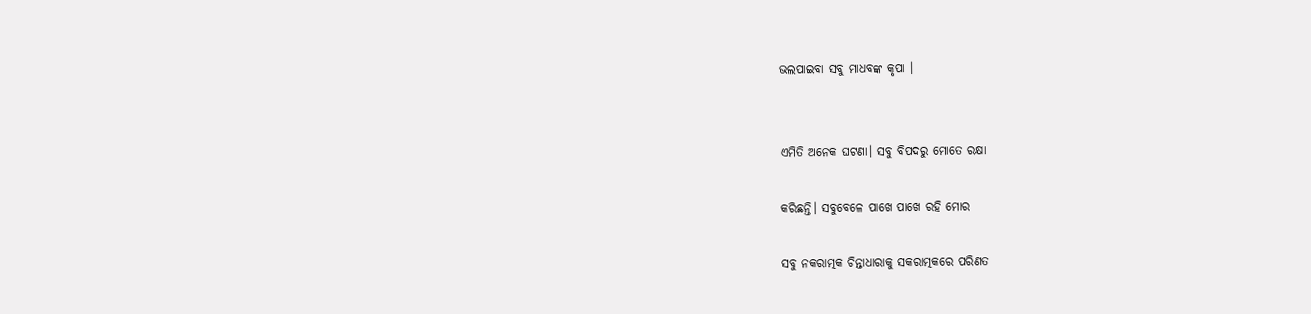ଭଲପାଇବା ସବୁ ମାଧବଙ୍କ କୃପା ।


ଏମିତି ଅନେକ ଘଟଣା। ସବୁ ବିପଦରୁ ମୋତେ ରକ୍ଷା

କରିଛନ୍ତି। ସବୁବେଳେ ପାଖେ ପାଖେ ରହି ମୋର

ସବୁ ନକରାତ୍ମକ ଚିନ୍ତାଧାରାକୁ ସକରାତ୍ମକରେ ପରିଣତ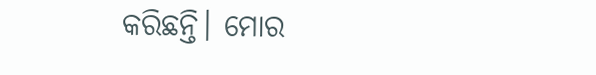କରିଛନ୍ତି। ମୋର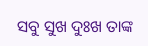ସବୁ ସୁଖ ଦୁଃଖ ତାଙ୍କ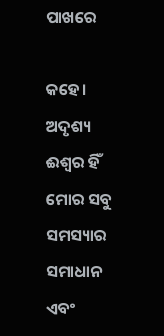ପାଖରେ

କହେ। ଅଦୃଶ୍ୟ ଈଶ୍ବର ହିଁ ମୋର ସବୁ ସମସ୍ୟାର ସମାଧାନ ଏବଂ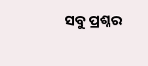ସବୁ ପ୍ରଶ୍ନର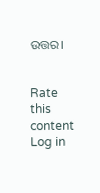ଉତ୍ତର।


Rate this content
Log in